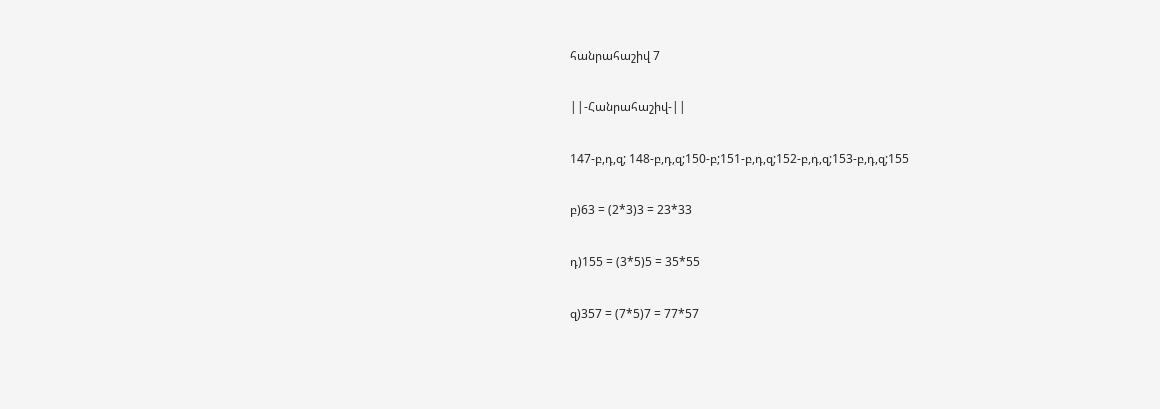հանրահաշիվ 7

||-Հանրահաշիվ-||

147-բ,դ,զ; 148-բ,դ,զ;150-բ;151-բ,դ,զ;152-բ,դ,զ;153-բ,դ,զ;155

բ)63 = (2*3)3 = 23*33

դ)155 = (3*5)5 = 35*55

զ)357 = (7*5)7 = 77*57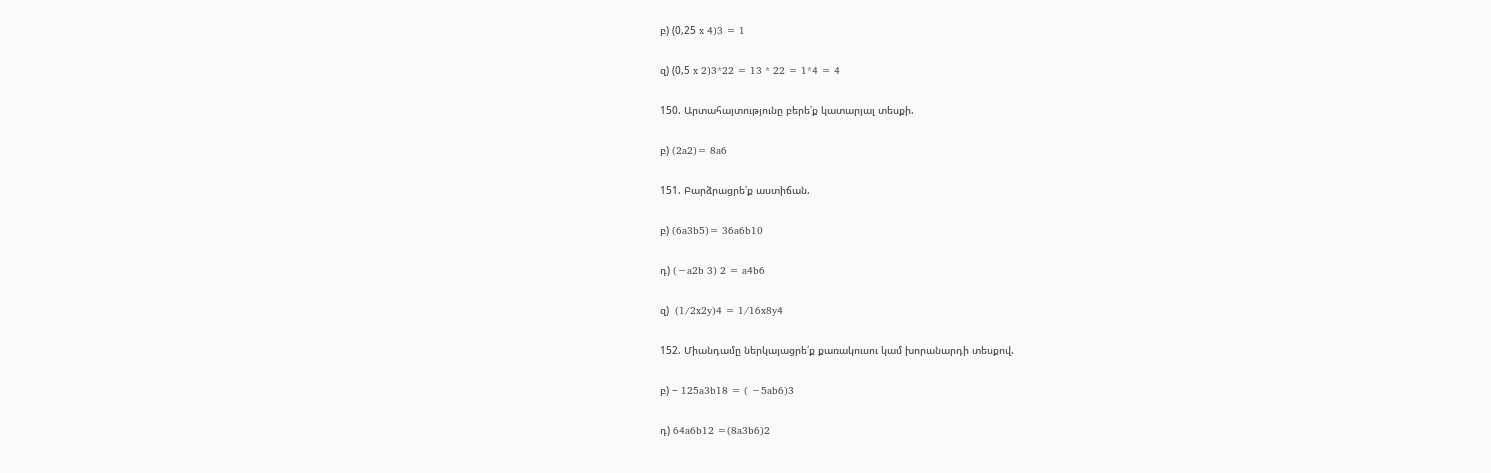բ) (0,25 x 4)3 = 1

զ) (0,5 x 2)3*22 = 13 * 22 = 1*4 = 4

150. Արտահայտությունը բերե՛ք կատարյալ տեսքի.

բ) (2a2)= 8a6

151. Բարձրացրե՛ք աստիճան.

բ) (6a3b5)= 36a6b10

դ) (−a2b 3) 2 = a4b6

զ)  (1/2x2y)4 = 1/16x8y4

152. Միանդամը ներկայացրե՛ք քառակուսու կամ խորանարդի տեսքով.

բ) − 125a3b18 = ( −5ab6)3

դ) 64a6b12 =(8a3b6)2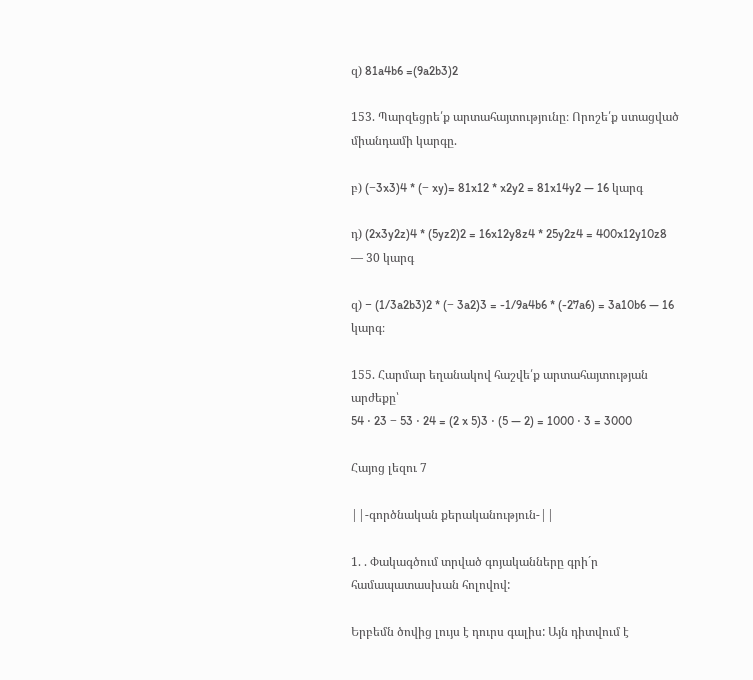զ) 81a4b6 =(9a2b3)2

153. Պարզեցրե՛ք արտահայտությունը։ Որոշե՛ք ստացված միանդամի կարգը.

բ) (−3x3)4 * (− xy)= 81x12 * x2y2 = 81x14y2 — 16 կարգ

դ) (2x3y2z)4 * (5yz2)2 = 16x12y8z4 * 25y2z4 = 400x12y10z8 — 30 կարգ

զ) − (1/3a2b3)2 * (− 3a2)3 = -1/9a4b6 * (-27a6) = 3a10b6 — 16 կարգ։

155. Հարմար եղանակով հաշվե՛ք արտահայտության արժեքը՝
54 ⋅ 23 − 53 ⋅ 24 = (2 x 5)3 ⋅ (5 — 2) = 1000 ⋅ 3 = 3000

Հայոց լեզու 7

||-գործնական քերականություն-||

1. . Փակագծում տրված գոյականները գրի´ր համապատասխան հոլովով:

Երբեմն ծովից լույս է դուրս գալիս: Այն դիտվում է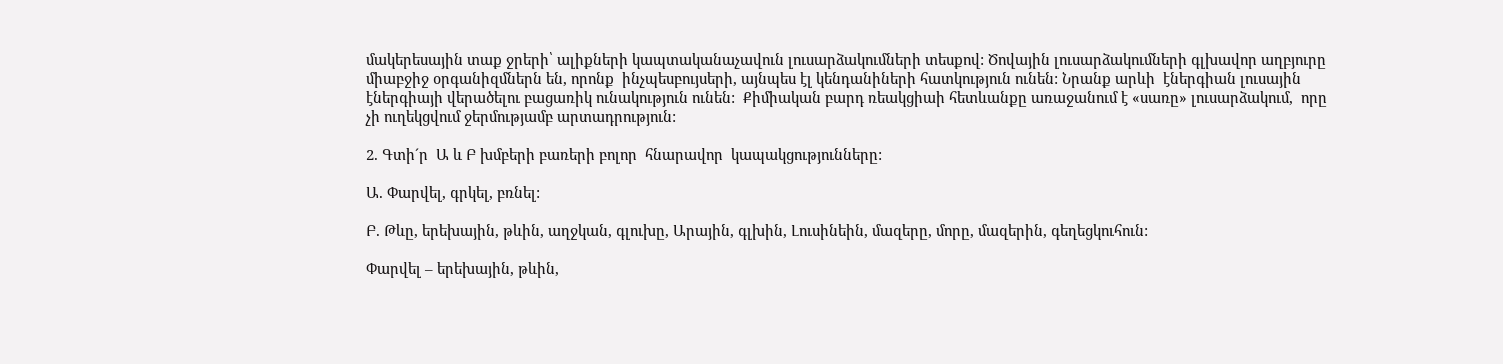մակերեսային տաք ջրերի՝ ալիքների կապտականաչավուն լուսարձակումների տեսքով: Ծովային լուսարձակումների գլխավոր աղբյուրը միաբջիջ օրգանիզմներն են, որոնք  ինչպեսբույսերի, այնպես էլ կենդանիների հատկություն ունեն: Նրանք արևի  էներգիան լուսային էներգիայի վերածելու բացառիկ ունակություն ունեն:  Քիմիական բարդ ռեակցիաի հետևանքը առաջանում է «սառը» լուսարձակում,  որը չի ուղեկցվում ջերմությամբ արտադրություն:

2. Գտի´ր  Ա և Բ խմբերի բառերի բոլոր  հնարավոր  կապակցությունները:

Ա. Փարվել, գրկել, բռնել:

Բ. Թևը, երեխային, թևին, աղջկան, գլուխը, Արային, գլխին, Լուսինեին, մազերը, մորը, մազերին, գեղեցկուհուն:

Փարվել – երեխային, թևին,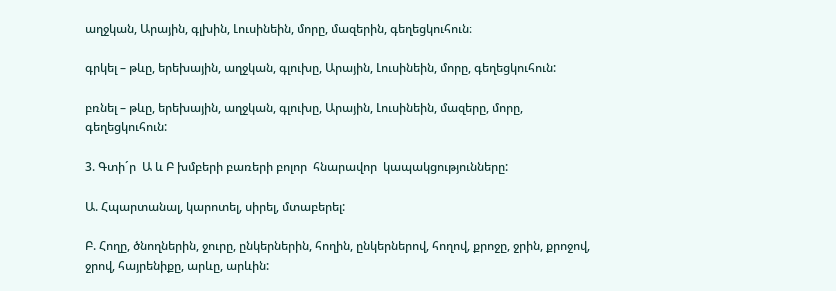աղջկան, Արային, գլխին, Լուսինեին, մորը, մազերին, գեղեցկուհուն։

գրկել – թևը, երեխային, աղջկան, գլուխը, Արային, Լուսինեին, մորը, գեղեցկուհուն:

բռնել – թևը, երեխային, աղջկան, գլուխը, Արային, Լուսինեին, մազերը, մորը, գեղեցկուհուն:

3. Գտի´ր  Ա և Բ խմբերի բառերի բոլոր  հնարավոր  կապակցությունները:

Ա. Հպարտանալ, կարոտել, սիրել, մտաբերել:

Բ. Հողը, ծնողներին, ջուրը, ընկերներին, հողին, ընկերներով, հողով, քրոջը, ջրին, քրոջով, ջրով, հայրենիքը, արևը, արևին: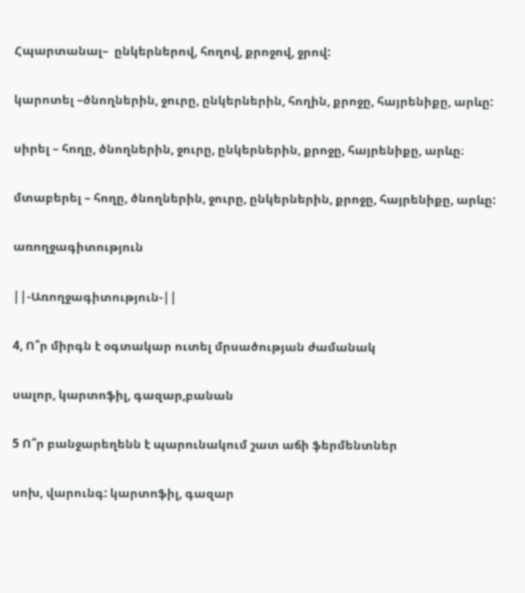Հպարտանալ–  ընկերներով, հողով, քրոջով, ջրով:

կարոտել –ծնողներին, ջուրը, ընկերներին, հողին, քրոջը, հայրենիքը, արևը:

սիրել – հողը, ծնողներին, ջուրը, ընկերներին, քրոջը, հայրենիքը, արևը։

մտաբերել – հողը, ծնողներին, ջուրը, ընկերներին, քրոջը, հայրենիքը, արևը:

առողջագիտություն

||-Առողջագիտություն-||

4, Ո՞ր միրգն է օգտակար ուտել մրսածության ժամանակ

սալոր, կարտոֆիլ, գազար,բանան

5 Ո՞ր բանջարեղենն է պարունակում շատ աճի ֆերմենտներ

սոխ, վարունգ: կարտոֆիլ, գազար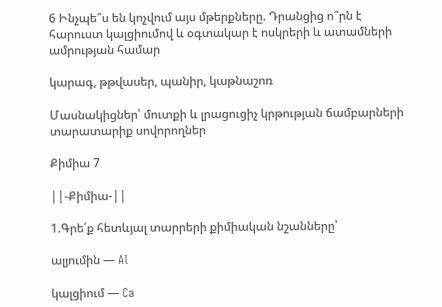6 Ինչպե՞ս են կոչվում այս մթերքները. Դրանցից ո՞րն է հարուստ կալցիումով և օգտակար է ոսկրերի և ատամների ամրության համար

կարագ, թթվասեր, պանիր, կաթնաշոռ

Մասնակիցներ՝ մուտքի և լրացուցիչ կրթության ճամբարների տարատարիք սովորողներ

Քիմիա 7

||-Քիմիա-||

1.Գրե՛ք հետևյալ տարրերի քիմիական նշանները՝

ալյումին — Al

կալցիում — Ca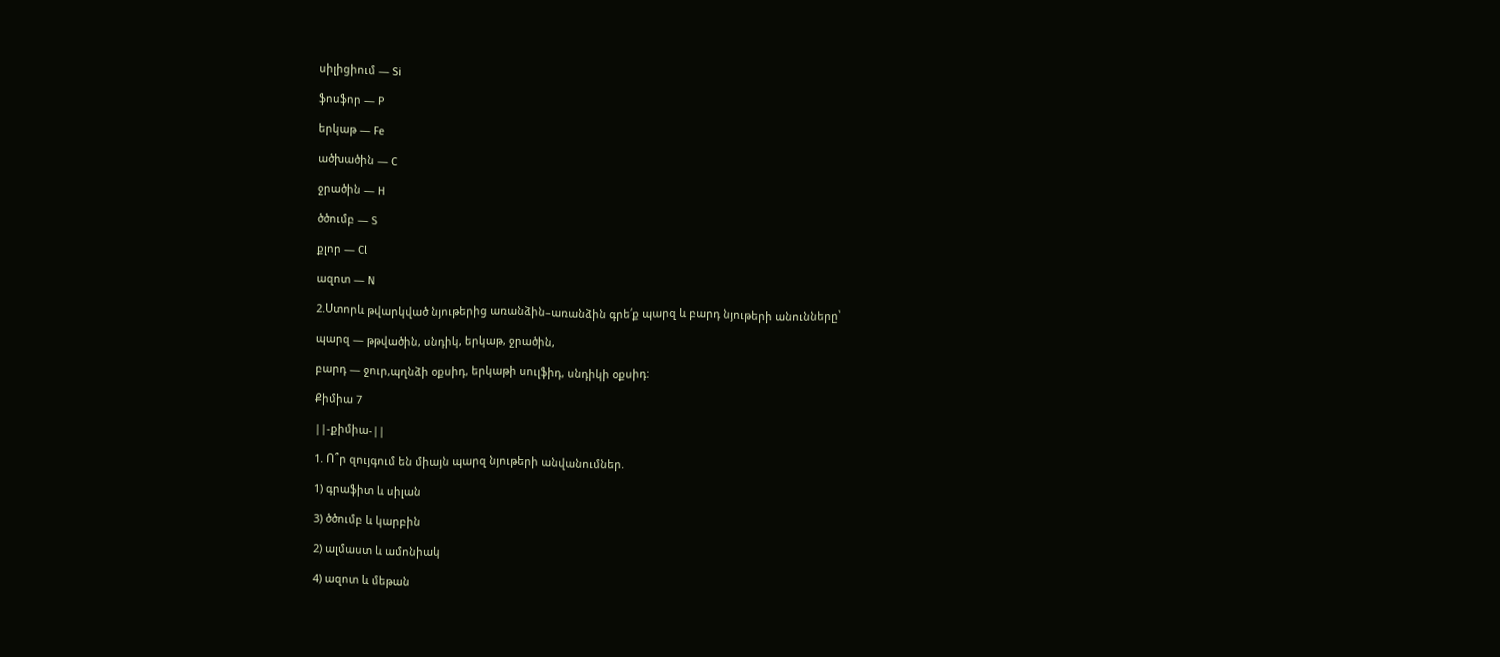սիլիցիում — Si

ֆոսֆոր — P

երկաթ — Fe

ածխածին — C

ջրածին — H

ծծումբ — S

քլոր — Cl

ազոտ — N

2.Ստորև թվարկված նյութերից առանձին–առանձին գրե՛ք պարզ և բարդ նյութերի անունները՝

պարզ — թթվածին, սնդիկ, երկաթ, ջրածին,

բարդ — ջուր,պղնձի օքսիդ, երկաթի սուլֆիդ, սնդիկի օքսիդ:

Քիմիա 7

||-քիմիա-||

1. Ո՞ր զույգում են միայն պարզ նյութերի անվանումներ.

1) գրաֆիտ և սիլան

3) ծծումբ և կարբին

2) ալմաստ և ամոնիակ

4) ազոտ և մեթան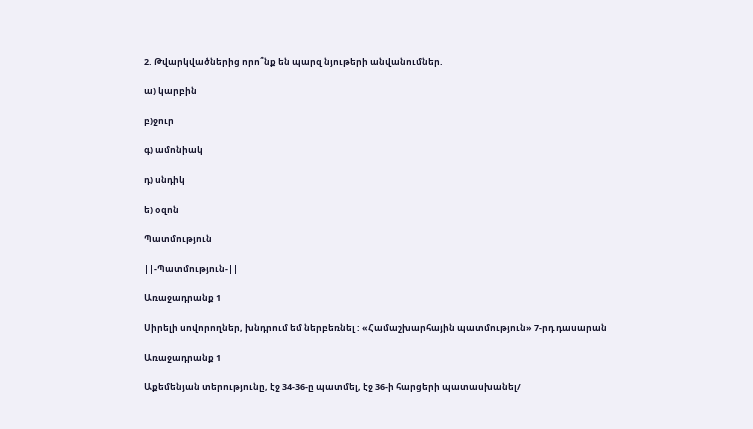2. Թվարկվածներից որո՞նք են պարզ նյութերի անվանումներ.

ա) կարբին

բ)ջուր

գ) ամոնիակ

դ) սնդիկ

ե) օզոն

Պատմություն

||-Պատմություն-||

Առաջադրանք 1

Սիրելի սովորողներ, խնդրում եմ ներբեռնել : «Համաշխարհային պատմություն» 7-րդ դասարան

Առաջադրանք 1

Աքեմենյան տերությունը, էջ 34-36-ը պատմել, էջ 36-ի հարցերի պատասխանել/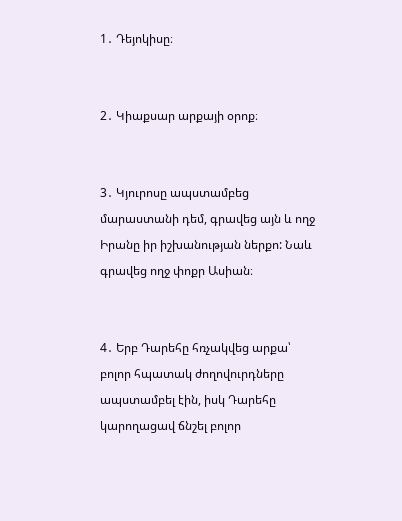1․ Դեյոկիսը։


2․ Կիաքսար արքայի օրոք։


3․ Կյուրոսը ապստամբեց մարաստանի դեմ, գրավեց այն և ողջ Իրանը իր իշխանության ներքո: Նաև գրավեց ողջ փոքր Ասիան։


4․ Երբ Դարեհը հռչակվեց արքա՝ բոլոր հպատակ ժողովուրդները ապստամբել էին, իսկ Դարեհը կարողացավ ճնշել բոլոր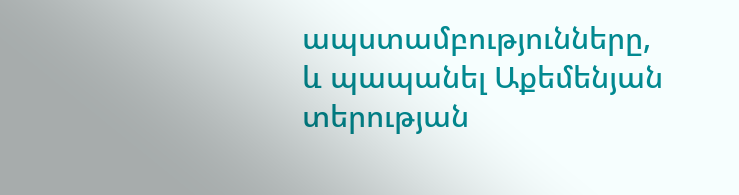ապստամբությունները, և պապանել Աքեմենյան տերության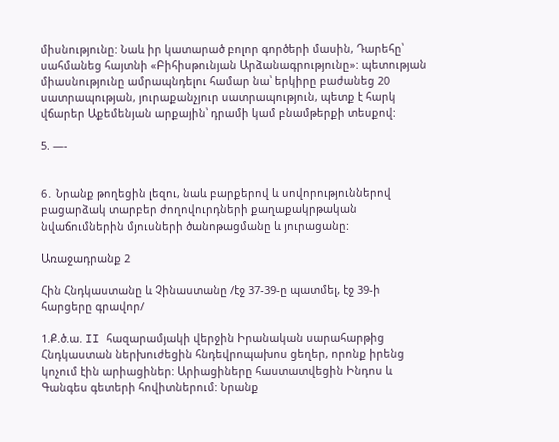միսնությունը: Նաև իր կատարած բոլոր գործերի մասին, Դարեհը՝ սահմանեց հայտնի «Բիհիսթունյան Արձանագրությունը»: պետության միասնությունը ամրապնդելու համար նա՝ երկիրը բաժանեց 20 սատրապության, յուրաքանչյուր սատրապություն, պետք է հարկ վճարեր Աքեմենյան արքային՝ դրամի կամ բնամթերքի տեսքով:

5. —-


6․ Նրանք թողեցին լեզու, նաև բարքերով և սովորություններով բացարձակ տարբեր ժողովուրդների քաղաքակրթական նվաճումներին մյուսների ծանոթացմանը և յուրացանը:

Առաջադրանք 2

Հին Հնդկաստանը և Չինաստանը /էջ 37-39-ը պատմել, էջ 39-ի հարցերը գրավոր/

1.Ք.ծ.ա. II հազարամյակի վերջին Իրանական սարահարթից Հնդկաստան ներխուժեցին հնդեվրոպախոս ցեղեր, որոնք իրենց կոչում էին արիացիներ: Արիացիները հաստատվեցին Ինդոս և Գանգես գետերի հովիտներում: Նրանք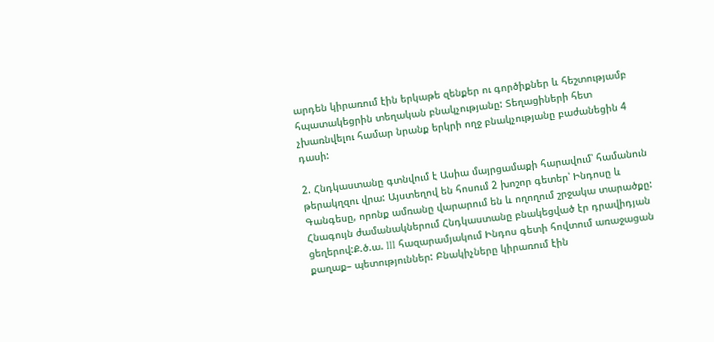արդեն կիրառում էին երկաթե զենքեր ու գործիքներ և հեշտությամբ հպատակեցրին տեղական բնակչությանը: Տեղացիների հետ չխառնվելու համար նրանք երկրի ողջ բնակչությանը բաժանեցին 4 դասի:

2. Հնդկաստանը գտնվում է Ասիա մայրցամաքի հարավում՝ համանուն թերակղզու վրա: Այստեղով են հոսում 2 խոշոր գետեր՝ Ինդոսը և Գանգեսը, որոնք ամռանը վարարում են և ողողում շրջակա տարածքը: Հնագույն ժամանակներում Հնդկաստանը բնակեցված էր դրավիդյան ցեղերով:Ք.ծ.ա. III հազարամյակում Ինդոս գետի հովտում առաջացան քաղաք– պետություններ: Բնակիչները կիրառում էին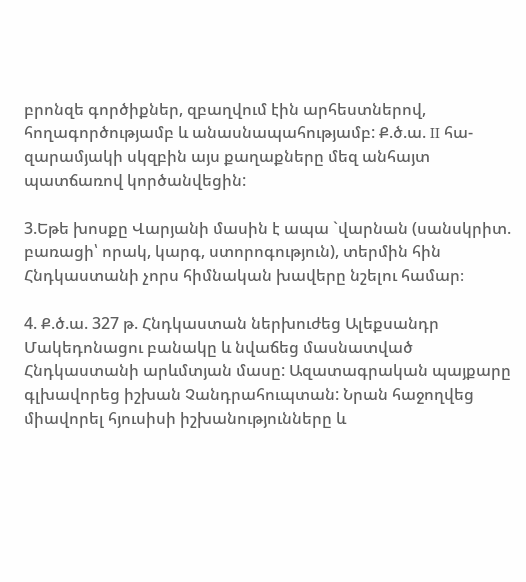բրոնզե գործիքներ, զբաղվում էին արհեստներով, հողագործությամբ և անասնապահությամբ: Ք.ծ.ա. II հա- զարամյակի սկզբին այս քաղաքները մեզ անհայտ պատճառով կործանվեցին:

3.Եթե խոսքը Վարյանի մասին է ապա `վարնան (սանսկրիտ. բառացի՝ որակ, կարգ, ստորոգություն), տերմին հին Հնդկաստանի չորս հիմնական խավերը նշելու համար։

4. Ք.ծ.ա. 327 թ. Հնդկաստան ներխուժեց Ալեքսանդր Մակեդոնացու բանակը և նվաճեց մասնատված Հնդկաստանի արևմտյան մասը: Ազատագրական պայքարը գլխավորեց իշխան Չանդրահուպտան: Նրան հաջողվեց միավորել հյուսիսի իշխանությունները և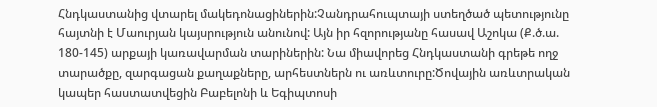Հնդկաստանից վտարել մակեդոնացիներին:Չանդրահուպտայի ստեղծած պետությունը հայտնի է Մաուրյան կայսրություն անունով: Այն իր հզորությանը հասավ Աշոկա (Ք.ծ.ա. 180-145) արքայի կառավարման տարիներին: Նա միավորեց Հնդկաստանի գրեթե ողջ տարածքը, զարգացան քաղաքները, արհեստներն ու առևտուրը:Ծովային առևտրական կապեր հաստատվեցին Բաբելոնի և Եգիպտոսի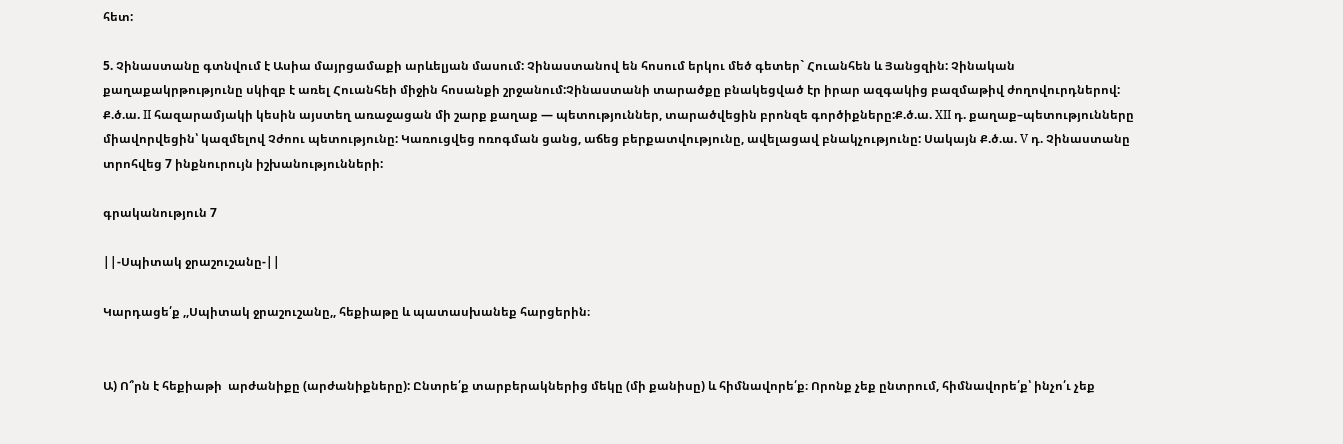հետ:

5. Չինաստանը գտնվում է Ասիա մայրցամաքի արևելյան մասում: Չինաստանով են հոսում երկու մեծ գետեր` Հուանհեն և Յանցզին: Չինական քաղաքակրթությունը սկիզբ է առել Հուանհեի միջին հոսանքի շրջանում:Չինաստանի տարածքը բնակեցված էր իրար ազգակից բազմաթիվ ժողովուրդներով: Ք.ծ.ա. II հազարամյակի կեսին այստեղ առաջացան մի շարք քաղաք — պետություններ, տարածվեցին բրոնզե գործիքները:Ք.ծ.ա. XII դ. քաղաք–պետությունները միավորվեցին՝ կազմելով Չժոու պետությունը: Կառուցվեց ոռոգման ցանց, աճեց բերքատվությունը, ավելացավ բնակչությունը: Սակայն Ք.ծ.ա. V դ. Չինաստանը տրոհվեց 7 ինքնուրույն իշխանությունների:

գրականություն 7

||-Սպիտակ ջրաշուշանը-||

Կարդացե՛ք ,,Սպիտակ ջրաշուշանը,, հեքիաթը և պատասխանեք հարցերին։


Ա) Ո՞րն է հեքիաթի  արժանիքը (արժանիքները): Ընտրե՛ք տարբերակներից մեկը (մի քանիսը) և հիմնավորե՛ք։ Որոնք չեք ընտրում, հիմնավորե՛ք՝ ինչո՛ւ չեք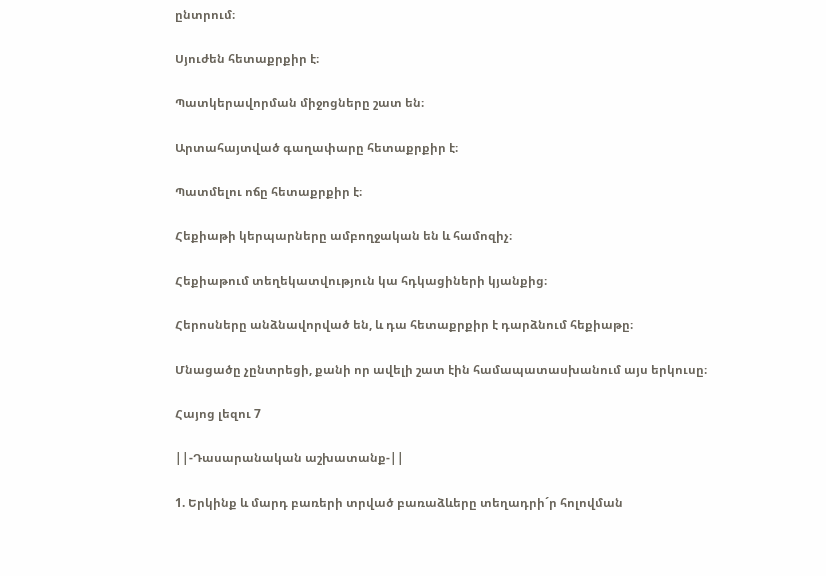ընտրում։

Սյուժեն հետաքրքիր է։

Պատկերավորման միջոցները շատ են։

Արտահայտված գաղափարը հետաքրքիր է։

Պատմելու ոճը հետաքրքիր է։

Հեքիաթի կերպարները ամբողջական են և համոզիչ։

Հեքիաթում տեղեկատվություն կա հդկացիների կյանքից։

Հերոսները անձնավորված են, և դա հետաքրքիր է դարձնում հեքիաթը։

Մնացածը չընտրեցի, քանի որ ավելի շատ էին համապատասխանում այս երկուսը։

Հայոց լեզու 7

||-Դասարանական աշխատանք-||

1. Երկինք և մարդ բառերի տրված բառաձևերը տեղադրի´ր հոլովման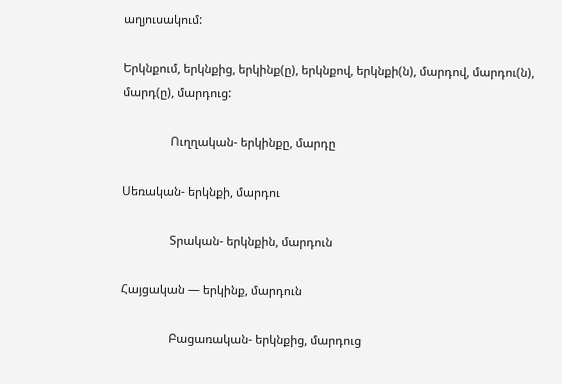աղյուսակում:

Երկնքում, երկնքից, երկինք(ը), երկնքով, երկնքի(ն), մարդով, մարդու(ն), մարդ(ը), մարդուց:

                Ուղղական- երկինքը, մարդը

Սեռական- երկնքի, մարդու

                Տրական- երկնքին, մարդուն

Հայցական — երկինք, մարդուն

                Բացառական- երկնքից, մարդուց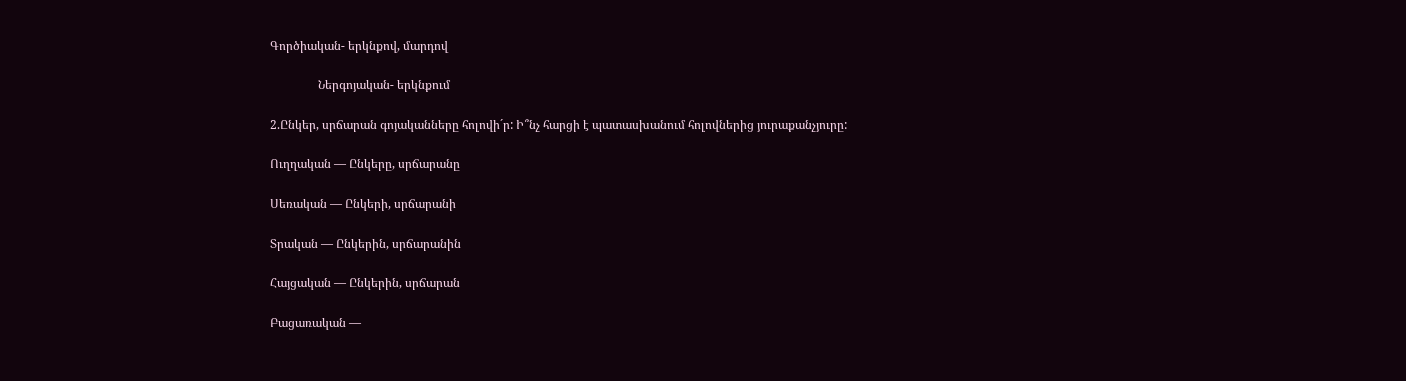Գործիական- երկնքով, մարդով

                Ներգոյական- երկնքում

2.Ընկեր, սրճարան գոյականները հոլովի´ր: Ի՞նչ հարցի է պատասխանում հոլովներից յուրաքանչյուրը:

Ուղղական — Ընկերը, սրճարանը

Սեռական — Ընկերի, սրճարանի

Տրական — Ընկերին, սրճարանին

Հայցական — Ընկերին, սրճարան

Բացառական —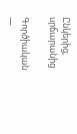Ընկերից, սրճարանից

Գործիական —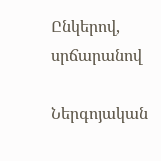Ընկերով, սրճարանով

Ներգոյական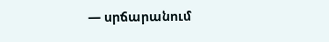— սրճարանում